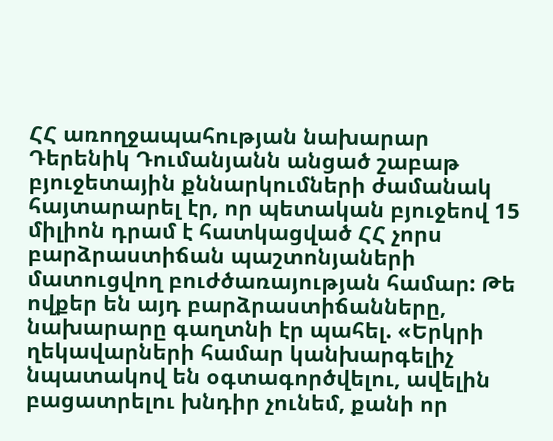ՀՀ առողջապահության նախարար Դերենիկ Դումանյանն անցած շաբաթ բյուջետային քննարկումների ժամանակ հայտարարել էր, որ պետական բյուջեով 15 միլիոն դրամ է հատկացված ՀՀ չորս բարձրաստիճան պաշտոնյաների մատուցվող բուժծառայության համար: Թե ովքեր են այդ բարձրաստիճանները, նախարարը գաղտնի էր պահել. «Երկրի ղեկավարների համար կանխարգելիչ նպատակով են օգտագործվելու, ավելին բացատրելու խնդիր չունեմ, քանի որ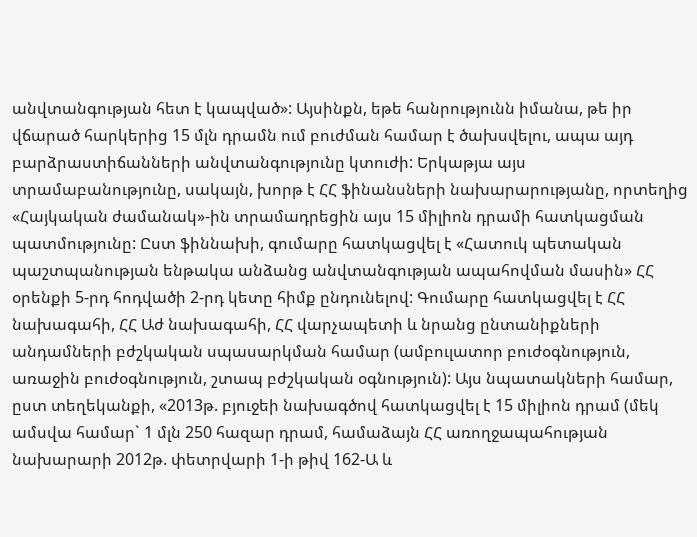անվտանգության հետ է կապված»: Այսինքն, եթե հանրությունն իմանա, թե իր վճարած հարկերից 15 մլն դրամն ում բուժման համար է ծախսվելու, ապա այդ բարձրաստիճանների անվտանգությունը կտուժի: Երկաթյա այս տրամաբանությունը, սակայն, խորթ է ՀՀ ֆինանսների նախարարությանը, որտեղից «Հայկական ժամանակ»-ին տրամադրեցին այս 15 միլիոն դրամի հատկացման պատմությունը: Ըստ ֆիննախի, գումարը հատկացվել է «Հատուկ պետական պաշտպանության ենթակա անձանց անվտանգության ապահովման մասին» ՀՀ օրենքի 5-րդ հոդվածի 2-րդ կետը հիմք ընդունելով: Գումարը հատկացվել է ՀՀ նախագահի, ՀՀ Աժ նախագահի, ՀՀ վարչապետի և նրանց ընտանիքների անդամների բժշկական սպասարկման համար (ամբուլատոր բուժօգնություն, առաջին բուժօգնություն, շտապ բժշկական օգնություն): Այս նպատակների համար, ըստ տեղեկանքի, «2013թ. բյուջեի նախագծով հատկացվել է 15 միլիոն դրամ (մեկ ամսվա համար` 1 մլն 250 հազար դրամ, համաձայն ՀՀ առողջապահության նախարարի 2012թ. փետրվարի 1-ի թիվ 162-Ա և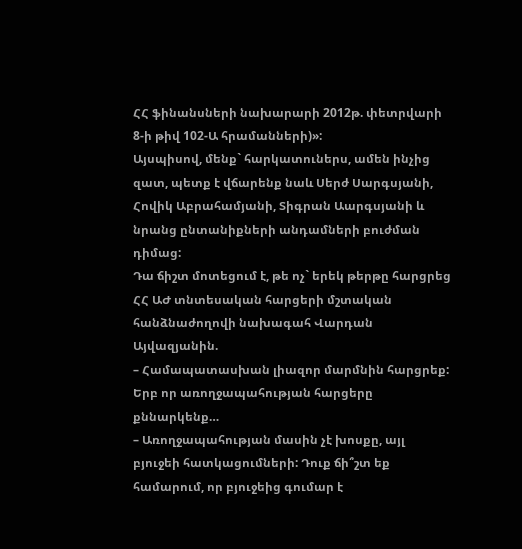ՀՀ ֆինանսների նախարարի 2012թ. փետրվարի 8-ի թիվ 102-Ա հրամանների)»:
Այսպիսով, մենք` հարկատուներս, ամեն ինչից զատ, պետք է վճարենք նաև Սերժ Սարգսյանի, Հովիկ Աբրահամյանի, Տիգրան Աարգսյանի և նրանց ընտանիքների անդամների բուժման դիմաց:
Դա ճիշտ մոտեցում է, թե ոչ` երեկ թերթը հարցրեց ՀՀ ԱԺ տնտեսական հարցերի մշտական հանձնաժողովի նախագահ Վարդան Այվազյանին.
– Համապատասխան լիազոր մարմնին հարցրեք: Երբ որ առողջապահության հարցերը քննարկենք…
– Առողջապահության մասին չէ խոսքը, այլ բյուջեի հատկացումների: Դուք ճի՞շտ եք համարում, որ բյուջեից գումար է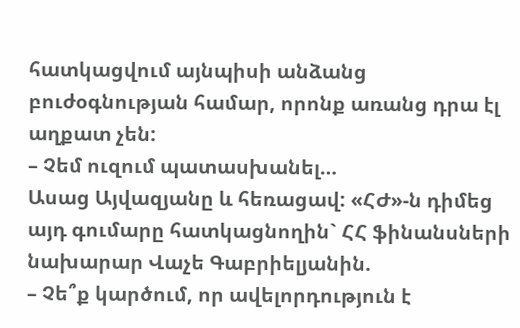հատկացվում այնպիսի անձանց բուժօգնության համար, որոնք առանց դրա էլ աղքատ չեն:
– Չեմ ուզում պատասխանել…
Ասաց Այվազյանը և հեռացավ: «ՀԺ»-ն դիմեց այդ գումարը հատկացնողին` ՀՀ ֆինանսների նախարար Վաչե Գաբրիելյանին.
– Չե՞ք կարծում, որ ավելորդություն է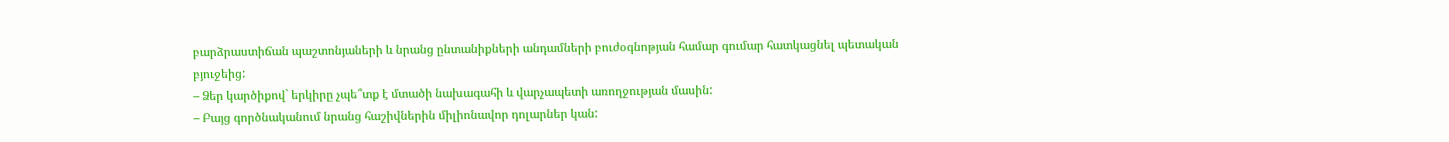բարձրաստիճան պաշտոնյաների և նրանց ընտանիքների անդամների բուժօգնոթյան համար գումար հատկացնել պետական բյուջեից:
– Ձեր կարծիքով` երկիրը չպե՞տք է մտածի նախագահի և վարչապետի առողջության մասին:
– Բայց գործնականում նրանց հաշիվներին միլիոնավոր դոլարներ կան: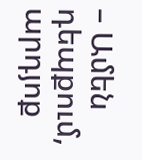– Ամեն դեպքում, արդյոք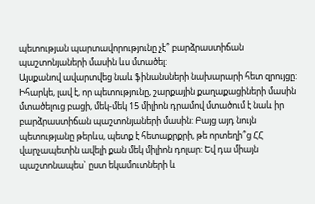պետության պարտավորությունը չէ՞ բարձրաստիճան պաշտոնյաների մասին ևս մտածել:
Այսքանով ավարտվեց նաև ֆինանսների նախարարի հետ զրույցը: Իհարկե, լավ է, որ պետությունը, շարքային քաղաքացիների մասին մտածելուց բացի, մեկ-մեկ 15 միլիոն դրամով մտածում է նաև իր բարձրաստիճան պաշտոնյաների մասին: Բայց այդ նույն պետությանը թերևս, պետք է հետաքրքրի, թե որտեղի՞ց ՀՀ վարչապետին ավելի քան մեկ միլիոն դոլար: Եվ դա միայն պաշտոնապես` ըստ եկամուտների և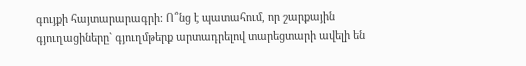գույքի հայտարարագրի: Ո՞նց է պատահում, որ շարքային գյուղացիները` գյուղմթերք արտադրելով տարեցտարի ավելի են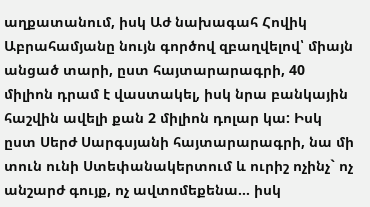աղքատանում, իսկ Աժ նախագահ Հովիկ Աբրահամյանը նույն գործով զբաղվելով՝ միայն անցած տարի, ըստ հայտարարագրի, 40 միլիոն դրամ է վաստակել, իսկ նրա բանկային հաշվին ավելի քան 2 միլիոն դոլար կա: Իսկ ըստ Սերժ Սարգսյանի հայտարարագրի, նա մի տուն ունի Ստեփանակերտում և ուրիշ ոչինչ` ոչ անշարժ գույք, ոչ ավտոմեքենա… իսկ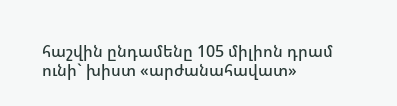հաշվին ընդամենը 105 միլիոն դրամ ունի` խիստ «արժանահավատ»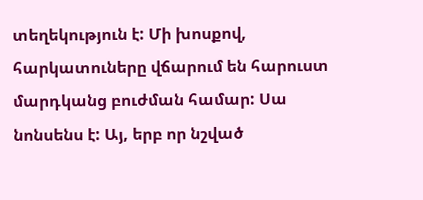տեղեկություն է: Մի խոսքով, հարկատուները վճարում են հարուստ մարդկանց բուժման համար: Սա նոնսենս է: Այ, երբ որ նշված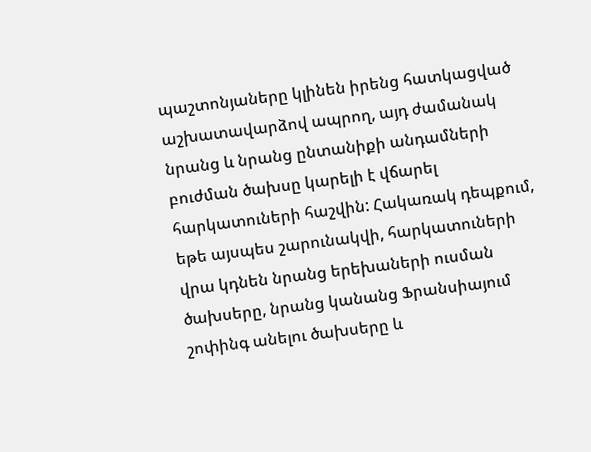պաշտոնյաները կլինեն իրենց հատկացված աշխատավարձով ապրող, այդ ժամանակ նրանց և նրանց ընտանիքի անդամների բուժման ծախսը կարելի է վճարել հարկատուների հաշվին: Հակառակ դեպքում, եթե այսպես շարունակվի, հարկատուների վրա կդնեն նրանց երեխաների ուսման ծախսերը, նրանց կանանց Ֆրանսիայում շոփինգ անելու ծախսերը և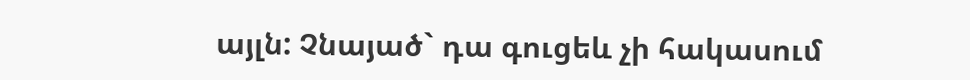այլն: Չնայած` դա գուցեև չի հակասում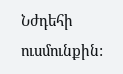Նժդեհի ուսմունքին: